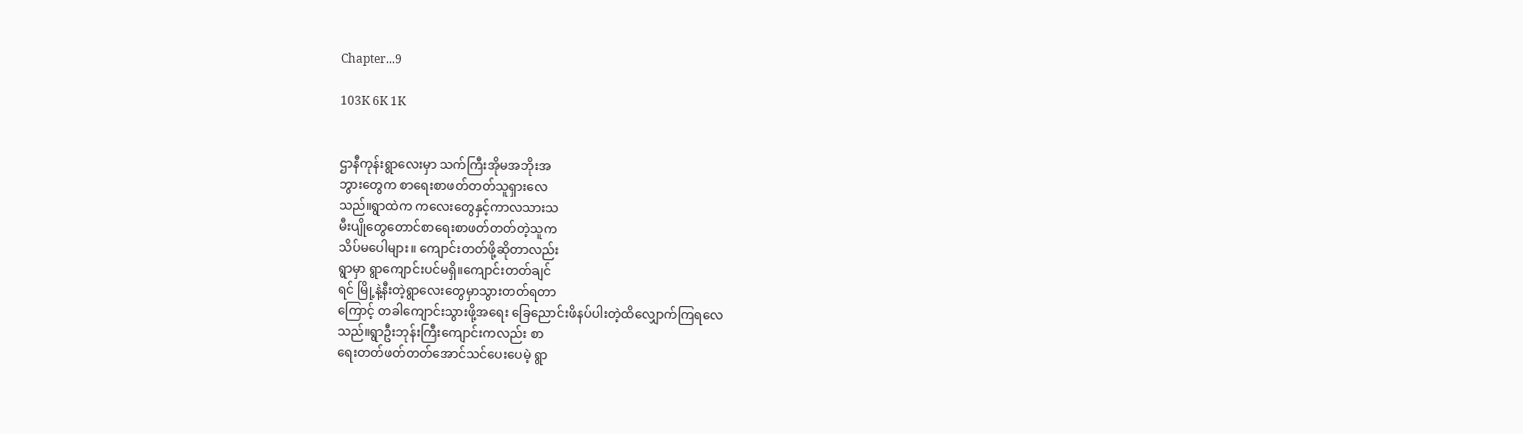Chapter...9

103K 6K 1K


ဌာနီကုန်းရွာလေးမှာ သက်ကြီးအိုမအဘိုးအ
ဘွားတွေက စာရေးစာဖတ်တတ်သူရှားလေ
သည်။ရွာထဲက ကလေးတွေနှင့်ကာလသားသ
မီးပျိုတွေတောင်စာရေးစာဖတ်တတ်တဲ့သူက
သိပ်မပေါများ။ ကျောင်းတတ်ဖို့ဆိုတာလည်း
ရွာမှာ ရွာကျောင်းပင်မရှိ။ကျောင်းတတ်ချင်
ရင် မြို့နဲ့နီးတဲ့ရွာလေးတွေမှာသွားတတ်ရတာ
ကြောင့် တခါကျောင်းသွားဖို့အရေး ခြေညောင်းဖိနပ်ပါးတဲ့ထိလျှောက်ကြရလေ
သည်။ရွာဦးဘုန်းကြီးကျောင်းကလည်း စာ
ရေးတတ်ဖတ်တတ်အောင်သင်ပေးပေမဲ့ ရွာ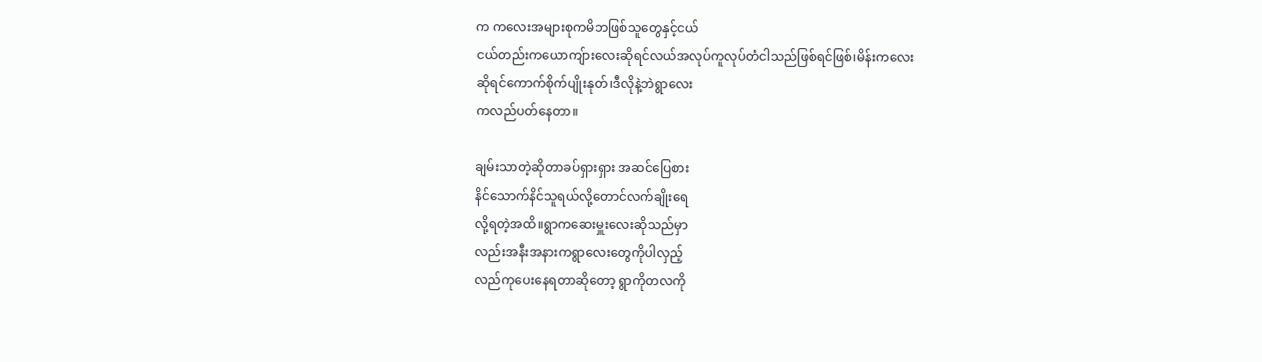က ကလေးအများစုကမိဘဖြစ်သူတွေနှင့်ငယ်
ငယ်တည်းကယောကျ်ားလေးဆိုရင်လယ်အလုပ်ကူလုပ်တံငါသည်ဖြစ်ရင်ဖြစ်၊မိန်းကလေး
ဆိုရင်ကောက်စိုက်ပျိုးနုတ်၊ဒီလိုနဲ့ဘဲရွာလေး
ကလည်ပတ်နေတာ။

ချမ်းသာတဲ့ဆိုတာခပ်ရှားရှား အဆင်ပြေစား
နိင်သောက်နိင်သူရယ်လို့တောင်လက်ချိုးရေ
လို့ရတဲ့အထိ။ရွာကဆေးမှူးလေးဆိုသည်မှာ
လည်းအနီးအနားကရွာလေးတွေကိုပါလှည့်
လည်ကုပေးနေရတာဆိုတော့ ရွာကိုတလကို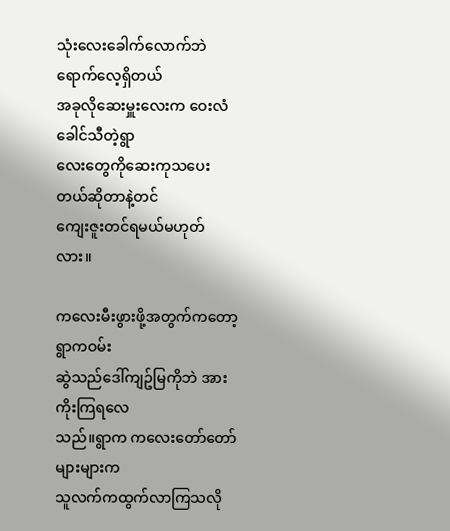သုံးလေးခေါက်လောက်ဘဲရောက်လေ့ရှိတယ်
အခုလိုဆေးမှူးလေးက ဝေးလံခေါင်သီတဲ့ရွာ
လေးတွေကိုဆေးကုသပေးတယ်ဆိုတာနဲ့တင်
ကျေးဇူးတင်ရမယ်မဟုတ်လား။

ကလေးမီးဖွားဖို့အတွက်ကတော့ ရွာကဝမ်း
ဆွဲသည်ဒေါ်ကျဥ်မြကိုဘဲ အားကိုးကြရလေ
သည်။ရွာက ကလေးတော်တော်များများက
သူလက်ကထွက်လာကြသလို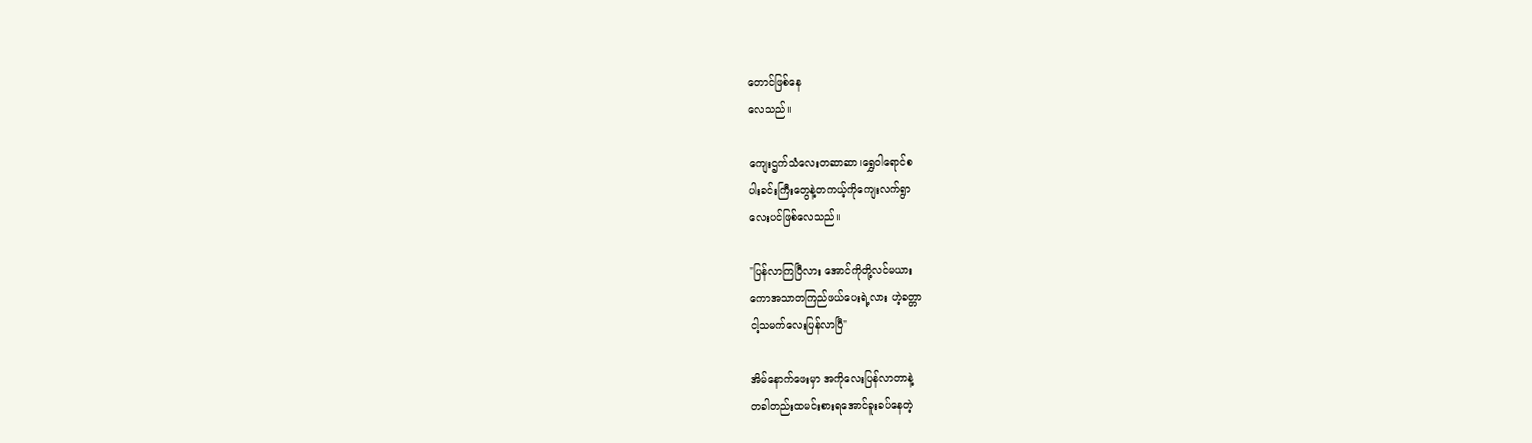တောင်ဖြစ်နေ
လေသည်။

ကျေးဌက်သံလေးတဆာဆာ၊ရွှေဝါရောင်စ
ပါးခင်းကြီးတွေနဲ့တကယ့်ကိုကျေးလက်ရွာ
လေးပင်ဖြစ်လေသည်။

"ပြန်လာကြပြီလား အောင်ကိုတို့လင်မယား
ကောအသာတကြည်ဖယ်ပေးရဲ့လား ဟဲ့ခတ္တာ
ငါ့သမက်လေးပြန်လာပြီ"

အိမ်နောက်ဖေးမှာ အကိုလေးပြန်လာတာနဲ့
တခါတည်းထမင်းစားရအောင်ခူးခပ်နေတဲ့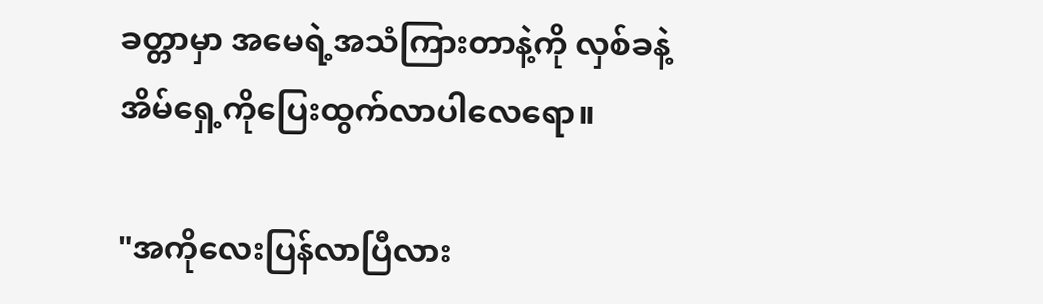ခတ္တာမှာ အမေရဲ့အသံကြားတာနဲ့ကို လှစ်ခနဲ့
အိမ်ရှေ့ကိုပြေးထွက်လာပါလေရော။

"အကိုလေးပြန်လာပြီလား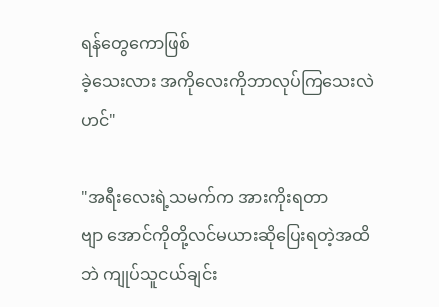ရန်တွေကောဖြစ်
ခဲ့သေးလား အကိုလေးကိုဘာလုပ်ကြသေးလဲ
ဟင်"

"အရီးလေးရဲ့သမက်က အားကိုးရတာ
ဗျာ အောင်ကိုတို့လင်မယားဆိုပြေးရတဲ့အထိ
ဘဲ ကျုပ်သူငယ်ချင်း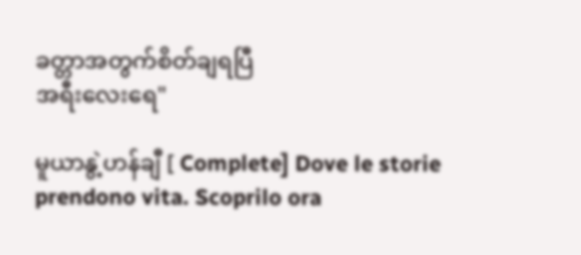ခတ္တာအတွက်စိတ်ချရပြီ
အရီးလေးရေ"

မူယာနွဲ့ဟန်ချီ [ Complete] Dove le storie prendono vita. Scoprilo ora